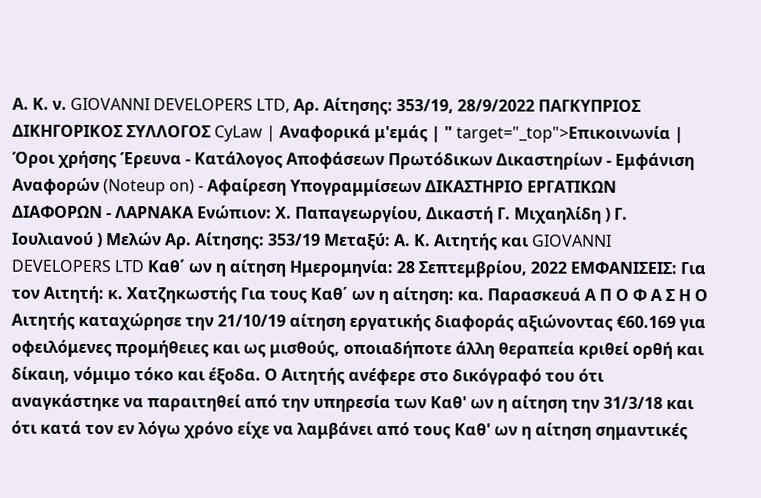Α. Κ. ν. GIOVANNI DEVELOPERS LTD, Αρ. Αίτησης: 353/19, 28/9/2022 ΠΑΓΚΥΠΡΙΟΣ ΔΙΚΗΓΟΡΙΚΟΣ ΣΥΛΛΟΓΟΣ CyLaw | Αναφορικά μ'εμάς | " target="_top">Επικοινωνία | Όροι χρήσης Έρευνα - Κατάλογος Αποφάσεων Πρωτόδικων Δικαστηρίων - Εμφάνιση Αναφορών (Noteup on) - Αφαίρεση Υπογραμμίσεων ΔΙΚΑΣΤΗΡΙΟ ΕΡΓΑΤΙΚΩΝ ΔΙΑΦΟΡΩΝ - ΛΑΡΝΑΚΑ Ενώπιον: Χ. Παπαγεωργίου, Δικαστή Γ. Μιχαηλίδη ) Γ. Ιουλιανού ) Μελών Αρ. Αίτησης: 353/19 Μεταξύ: Α. Κ. Αιτητής και GIOVANNI DEVELOPERS LTD Καθ΄ ων η αίτηση Ημερομηνία: 28 Σεπτεμβρίου, 2022 ΕΜΦΑΝΙΣΕΙΣ: Για τον Αιτητή: κ. Χατζηκωστής Για τους Καθ΄ ων η αίτηση: κα. Παρασκευά Α Π Ο Φ Α Σ Η Ο Αιτητής καταχώρησε την 21/10/19 αίτηση εργατικής διαφοράς αξιώνοντας €60.169 για οφειλόμενες προμήθειες και ως μισθούς, οποιαδήποτε άλλη θεραπεία κριθεί ορθή και δίκαιη, νόμιμο τόκο και έξοδα. Ο Αιτητής ανέφερε στο δικόγραφό του ότι αναγκάστηκε να παραιτηθεί από την υπηρεσία των Καθ' ων η αίτηση την 31/3/18 και ότι κατά τον εν λόγω χρόνο είχε να λαμβάνει από τους Καθ' ων η αίτηση σημαντικές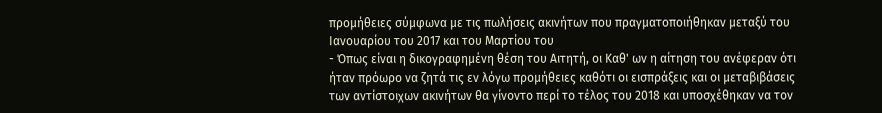προμήθειες σύμφωνα με τις πωλήσεις ακινήτων που πραγματοποιήθηκαν μεταξύ του Ιανουαρίου του 2017 και του Μαρτίου του
- Όπως είναι η δικογραφημένη θέση του Αιτητή, οι Καθ' ων η αίτηση του ανέφεραν ότι ήταν πρόωρο να ζητά τις εν λόγω προμήθειες καθότι οι εισπράξεις και οι μεταβιβάσεις των αντίστοιχων ακινήτων θα γίνοντο περί το τέλος του 2018 και υποσχέθηκαν να τον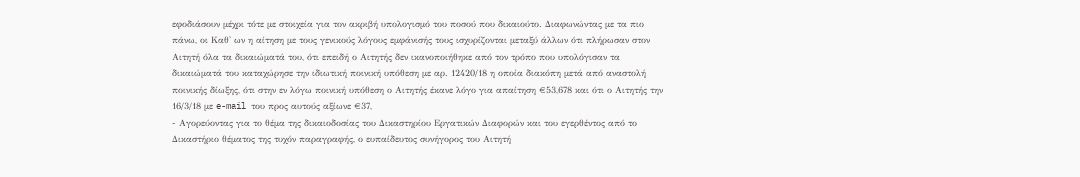εφοδιάσουν μέχρι τότε με στοιχεία για τον ακριβή υπολογισμό του ποσού που δικαιούτο. Διαφωνώντας με τα πιο πάνω, οι Καθ' ων η αίτηση με τους γενικούς λόγους εμφάνισής τους ισχυρίζονται μεταξύ άλλων ότι πλήρωσαν στον Αιτητή όλα τα δικαιώματά του, ότι επειδή ο Αιτητής δεν ικανοποιήθηκε από τον τρόπο που υπολόγισαν τα δικαιώματά του καταχώρησε την ιδιωτική ποινική υπόθεση με αρ. 12420/18 η οποία διακόπη μετά από αναστολή ποινικής δίωξης, ότι στην εν λόγω ποινική υπόθεση ο Αιτητής έκανε λόγο για απαίτηση €53,678 και ότι ο Αιτητής την 16/3/18 με e-mail του προς αυτούς αξίωνε €37,
- Αγορεύοντας για το θέμα της δικαιοδοσίας του Δικαστηρίου Εργατικών Διαφορών και του εγερθέντος από το Δικαστήριο θέματος της τυχόν παραγραφής, ο ευπαίδευτος συνήγορος του Αιτητή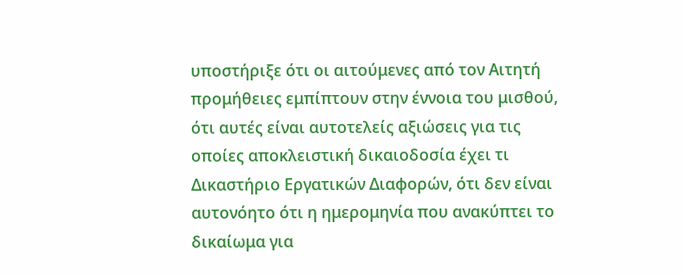υποστήριξε ότι οι αιτούμενες από τον Αιτητή προμήθειες εμπίπτουν στην έννοια του μισθού, ότι αυτές είναι αυτοτελείς αξιώσεις για τις οποίες αποκλειστική δικαιοδοσία έχει τι Δικαστήριο Εργατικών Διαφορών, ότι δεν είναι αυτονόητο ότι η ημερομηνία που ανακύπτει το δικαίωμα για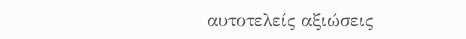αυτοτελείς αξιώσεις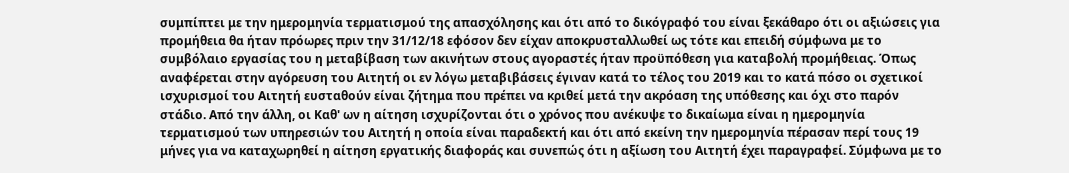συμπίπτει με την ημερομηνία τερματισμού της απασχόλησης και ότι από το δικόγραφό του είναι ξεκάθαρο ότι οι αξιώσεις για προμήθεια θα ήταν πρόωρες πριν την 31/12/18 εφόσον δεν είχαν αποκρυσταλλωθεί ως τότε και επειδή σύμφωνα με το συμβόλαιο εργασίας του η μεταβίβαση των ακινήτων στους αγοραστές ήταν προϋπόθεση για καταβολή προμήθειας. Όπως αναφέρεται στην αγόρευση του Αιτητή οι εν λόγω μεταβιβάσεις έγιναν κατά το τέλος του 2019 και το κατά πόσο οι σχετικοί ισχυρισμοί του Αιτητή ευσταθούν είναι ζήτημα που πρέπει να κριθεί μετά την ακρόαση της υπόθεσης και όχι στο παρόν στάδιο. Από την άλλη, οι Καθ' ων η αίτηση ισχυρίζονται ότι ο χρόνος που ανέκυψε το δικαίωμα είναι η ημερομηνία τερματισμού των υπηρεσιών του Αιτητή η οποία είναι παραδεκτή και ότι από εκείνη την ημερομηνία πέρασαν περί τους 19 μήνες για να καταχωρηθεί η αίτηση εργατικής διαφοράς και συνεπώς ότι η αξίωση του Αιτητή έχει παραγραφεί. Σύμφωνα με το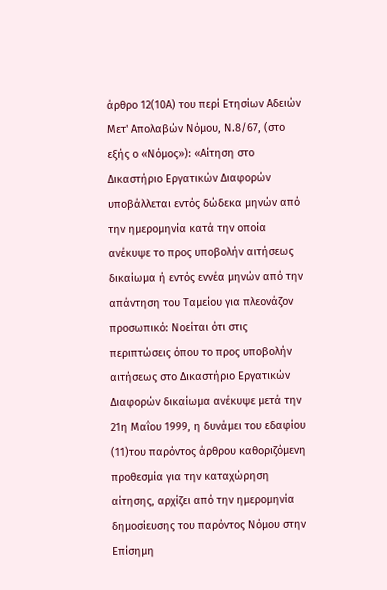άρθρο 12(10Α) του περί Ετησίων Αδειών Μετ' Απολαβών Νόμου, Ν.8/67, (στο εξής ο «Νόμος»): «Αίτηση στο Δικαστήριο Εργατικών Διαφορών υποβάλλεται εντός δώδεκα μηνών από την ημερομηνία κατά την οποία ανέκυψε το προς υποβολήν αιτήσεως δικαίωμα ή εντός εννέα μηνών από την απάντηση του Ταμείου για πλεονάζον προσωπικό: Νοείται ότι στις περιπτώσεις όπου το προς υποβολήν αιτήσεως στο Δικαστήριο Εργατικών Διαφορών δικαίωμα ανέκυψε μετά την 21η Μαΐου 1999, η δυνάμει του εδαφίου
(11)του παρόντος άρθρου καθοριζόμενη προθεσμία για την καταχώρηση αίτησης, αρχίζει από την ημερομηνία δημοσίευσης του παρόντος Νόμου στην Επίσημη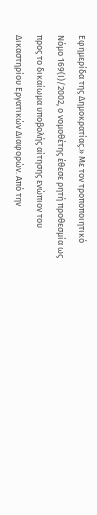Εφημερίδα της Δημοκρατίας.» Με τον τροποποιητικό Νόμο 169(Ι)/2002, ο νομοθέτης έθεσε ρητή προθεσμία ως προς το δικαίωμα υποβολής αίτησης ενώπιον του Δικαστηρίου Εργατικών Διαφορών. Από την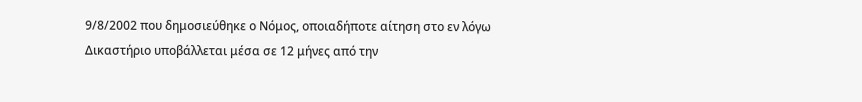9/8/2002 που δημοσιεύθηκε ο Νόμος, οποιαδήποτε αίτηση στο εν λόγω Δικαστήριο υποβάλλεται μέσα σε 12 μήνες από την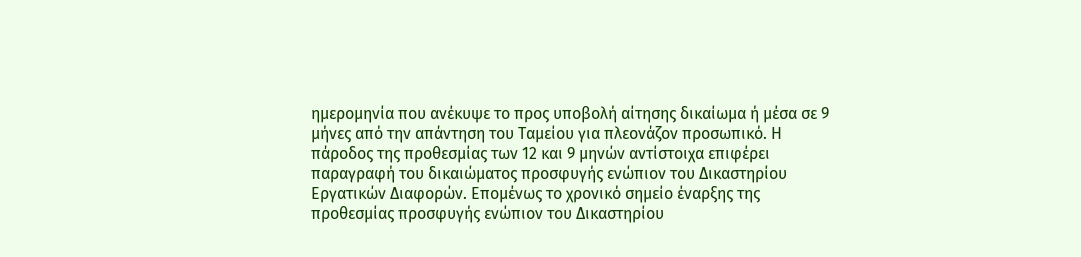ημερομηνία που ανέκυψε το προς υποβολή αίτησης δικαίωμα ή μέσα σε 9 μήνες από την απάντηση του Ταμείου για πλεονάζον προσωπικό. Η πάροδος της προθεσμίας των 12 και 9 μηνών αντίστοιχα επιφέρει παραγραφή του δικαιώματος προσφυγής ενώπιον του Δικαστηρίου Εργατικών Διαφορών. Επομένως το χρονικό σημείο έναρξης της προθεσμίας προσφυγής ενώπιον του Δικαστηρίου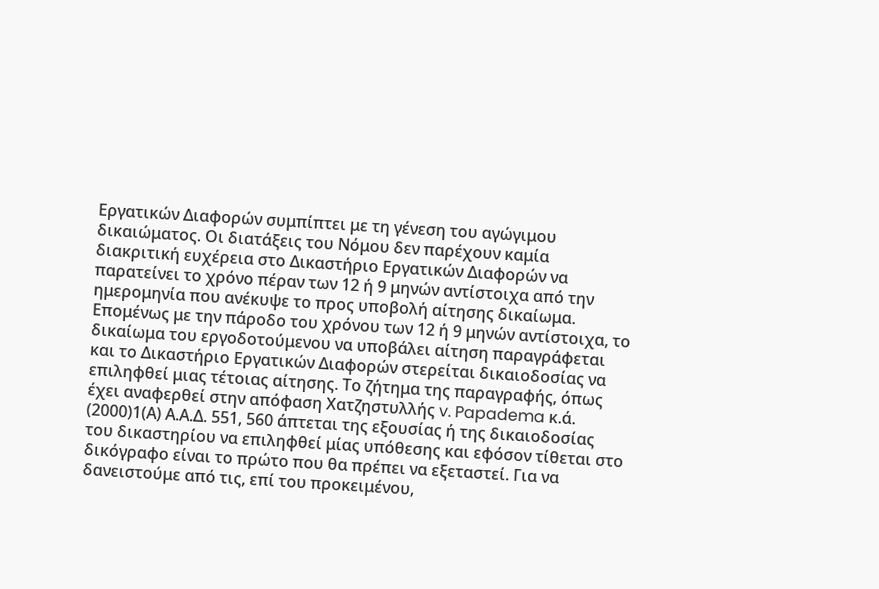Εργατικών Διαφορών συμπίπτει με τη γένεση του αγώγιμου δικαιώματος. Οι διατάξεις του Νόμου δεν παρέχουν καμία διακριτική ευχέρεια στο Δικαστήριο Εργατικών Διαφορών να παρατείνει το χρόνο πέραν των 12 ή 9 μηνών αντίστοιχα από την ημερομηνία που ανέκυψε το προς υποβολή αίτησης δικαίωμα. Επομένως με την πάροδο του χρόνου των 12 ή 9 μηνών αντίστοιχα, το δικαίωμα του εργοδοτούμενου να υποβάλει αίτηση παραγράφεται και το Δικαστήριο Εργατικών Διαφορών στερείται δικαιοδοσίας να επιληφθεί μιας τέτοιας αίτησης. Το ζήτημα της παραγραφής, όπως έχει αναφερθεί στην απόφαση Χατζηστυλλής v. Papadema κ.ά.
(2000)1(Α) Α.Α.Δ. 551, 560 άπτεται της εξουσίας ή της δικαιοδοσίας του δικαστηρίου να επιληφθεί μίας υπόθεσης και εφόσον τίθεται στο δικόγραφο είναι το πρώτο που θα πρέπει να εξεταστεί. Για να δανειστούμε από τις, επί του προκειμένου,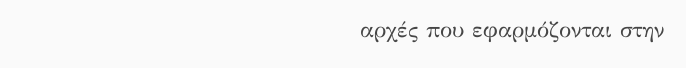αρχές που εφαρμόζονται στην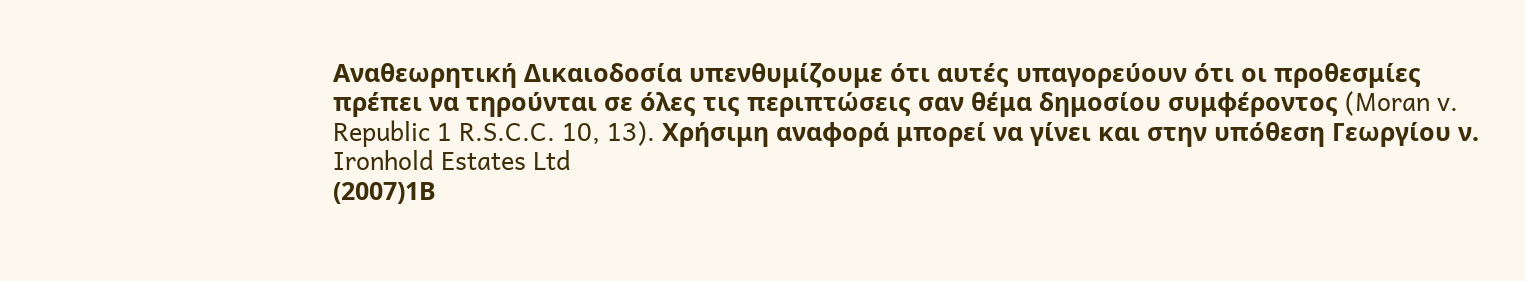Αναθεωρητική Δικαιοδοσία υπενθυμίζουμε ότι αυτές υπαγορεύουν ότι οι προθεσμίες πρέπει να τηρούνται σε όλες τις περιπτώσεις σαν θέμα δημοσίου συμφέροντος (Moran v. Republic 1 R.S.C.C. 10, 13). Χρήσιμη αναφορά μπορεί να γίνει και στην υπόθεση Γεωργίου ν. Ironhold Estates Ltd
(2007)1Β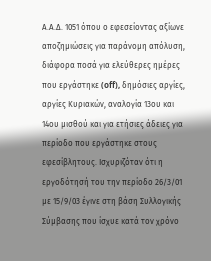Α.Α.Δ. 1051 όπου ο εφεσείοντας αξίωνε αποζημιώσεις για παράνομη απόλυση, διάφορα ποσά για ελεύθερες ημέρες που εργάστηκε (off), δημόσιες αργίες, αργίες Κυριακών, αναλογία 13ου και 14ου μισθού και για ετήσιες άδειες για περίοδο που εργάστηκε στους εφεσίβλητους. Ισχυριζόταν ότι η εργοδότησή του την περίοδο 26/3/01 με 15/9/03 έγινε στη βάση Συλλογικής Σύμβασης που ίσχυε κατά τον χρόνο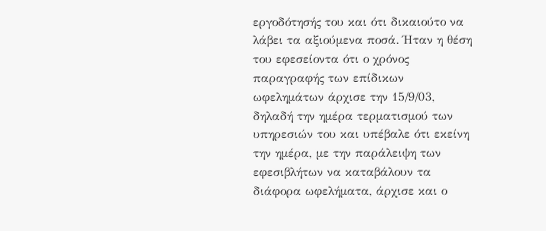εργοδότησής του και ότι δικαιούτο να λάβει τα αξιούμενα ποσά. Ήταν η θέση του εφεσείοντα ότι ο χρόνος παραγραφής των επίδικων ωφελημάτων άρχισε την 15/9/03, δηλαδή την ημέρα τερματισμού των υπηρεσιών του και υπέβαλε ότι εκείνη την ημέρα, με την παράλειψη των εφεσιβλήτων να καταβάλουν τα διάφορα ωφελήματα, άρχισε και ο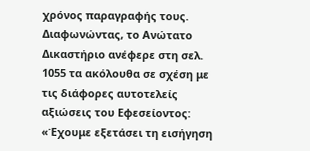χρόνος παραγραφής τους. Διαφωνώντας, το Ανώτατο Δικαστήριο ανέφερε στη σελ. 1055 τα ακόλουθα σε σχέση με τις διάφορες αυτοτελείς αξιώσεις του Εφεσείοντος: «Έχουμε εξετάσει τη εισήγηση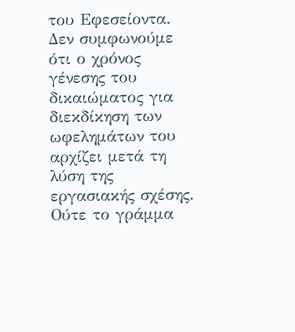του Εφεσείοντα. Δεν συμφωνούμε ότι ο χρόνος γένεσης του δικαιώματος για διεκδίκηση των ωφελημάτων του αρχίζει μετά τη λύση της εργασιακής σχέσης. Ούτε το γράμμα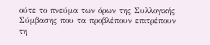ούτε το πνεύμα των όρων της Συλλογικής Σύμβασης που τα προβλέπουν επιτρέπουν τη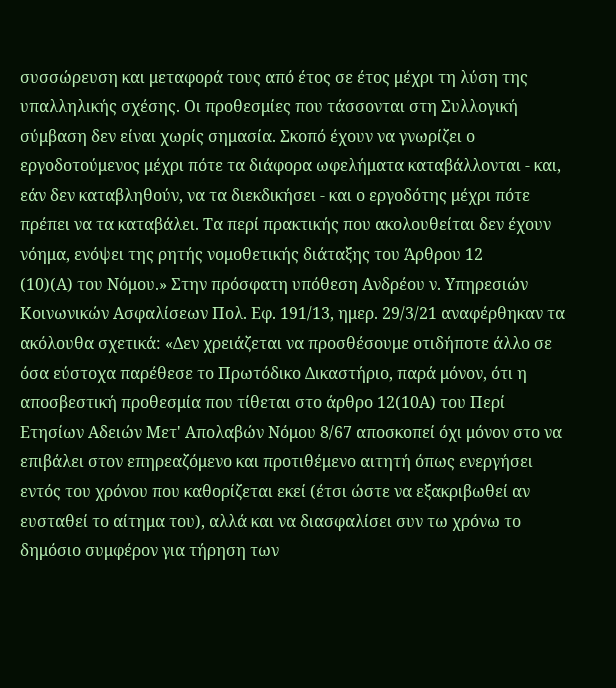συσσώρευση και μεταφορά τους από έτος σε έτος μέχρι τη λύση της υπαλληλικής σχέσης. Οι προθεσμίες που τάσσονται στη Συλλογική σύμβαση δεν είναι χωρίς σημασία. Σκοπό έχουν να γνωρίζει ο εργοδοτούμενος μέχρι πότε τα διάφορα ωφελήματα καταβάλλονται - και, εάν δεν καταβληθούν, να τα διεκδικήσει - και ο εργοδότης μέχρι πότε πρέπει να τα καταβάλει. Τα περί πρακτικής που ακολουθείται δεν έχουν νόημα, ενόψει της ρητής νομοθετικής διάταξης του Άρθρου 12
(10)(Α) του Νόμου.» Στην πρόσφατη υπόθεση Ανδρέου ν. Υπηρεσιών Κοινωνικών Ασφαλίσεων Πολ. Εφ. 191/13, ημερ. 29/3/21 αναφέρθηκαν τα ακόλουθα σχετικά: «Δεν χρειάζεται να προσθέσουμε οτιδήποτε άλλο σε όσα εύστοχα παρέθεσε το Πρωτόδικο Δικαστήριο, παρά μόνον, ότι η αποσβεστική προθεσμία που τίθεται στο άρθρο 12(10Α) του Περί Ετησίων Αδειών Μετ' Απολαβών Νόμου 8/67 αποσκοπεί όχι μόνον στο να επιβάλει στον επηρεαζόμενο και προτιθέμενο αιτητή όπως ενεργήσει εντός του χρόνου που καθορίζεται εκεί (έτσι ώστε να εξακριβωθεί αν ευσταθεί το αίτημα του), αλλά και να διασφαλίσει συν τω χρόνω το δημόσιο συμφέρον για τήρηση των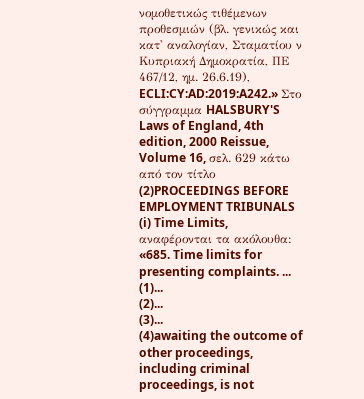νομοθετικώς τιθέμενων προθεσμιών (βλ. γενικώς και κατ' αναλογίαν, Σταματίου ν Κυπριακή Δημοκρατία, ΠΕ 467/12, ημ. 26.6.19), ECLI:CY:AD:2019:A242.» Στο σύγγραμμα HALSBURY'S Laws of England, 4th edition, 2000 Reissue, Volume 16, σελ. 629 κάτω από τον τίτλο
(2)PROCEEDINGS BEFORE EMPLOYMENT TRIBUNALS (i) Time Limits, αναφέρονται τα ακόλουθα: «685. Time limits for presenting complaints. ...
(1)...
(2)...
(3)...
(4)awaiting the outcome of other proceedings, including criminal proceedings, is not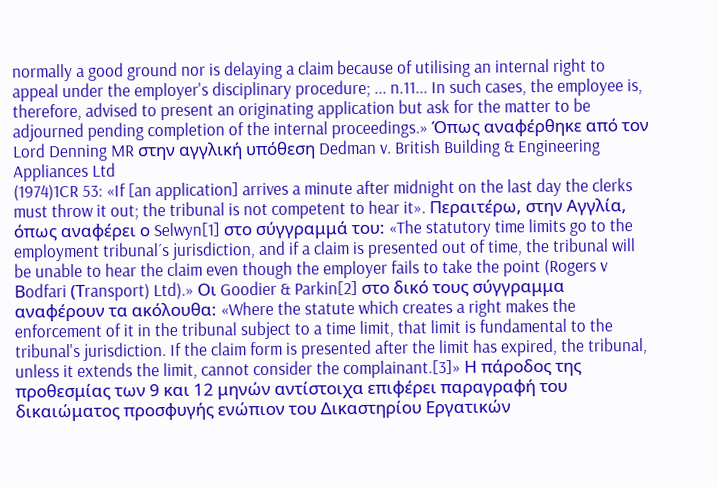normally a good ground nor is delaying a claim because of utilising an internal right to appeal under the employer's disciplinary procedure; ... n.11... In such cases, the employee is, therefore, advised to present an originating application but ask for the matter to be adjourned pending completion of the internal proceedings.» Όπως αναφέρθηκε από τον Lord Denning MR στην αγγλική υπόθεση Dedman v. British Building & Engineering Appliances Ltd
(1974)1CR 53: «If [an application] arrives a minute after midnight on the last day the clerks must throw it out; the tribunal is not competent to hear it». Περαιτέρω, στην Αγγλία, όπως αναφέρει ο Selwyn[1] στο σύγγραμμά του: «The statutory time limits go to the employment tribunal´s jurisdiction, and if a claim is presented out of time, the tribunal will be unable to hear the claim even though the employer fails to take the point (Rogers v Βodfari (Τransport) Ltd).» Oι Goodier & Parkin[2] στο δικό τους σύγγραμμα αναφέρουν τα ακόλουθα: «Where the statute which creates a right makes the enforcement of it in the tribunal subject to a time limit, that limit is fundamental to the tribunal's jurisdiction. If the claim form is presented after the limit has expired, the tribunal, unless it extends the limit, cannot consider the complainant.[3]» Η πάροδος της προθεσμίας των 9 και 12 μηνών αντίστοιχα επιφέρει παραγραφή του δικαιώματος προσφυγής ενώπιον του Δικαστηρίου Εργατικών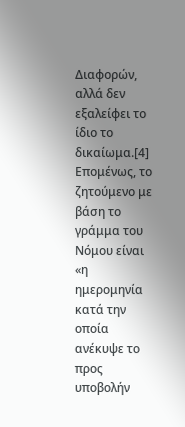Διαφορών, αλλά δεν εξαλείφει το ίδιο το δικαίωμα.[4] Επομένως, το ζητούμενο με βάση το γράμμα του Νόμου είναι «η ημερομηνία κατά την οποία ανέκυψε το προς υποβολήν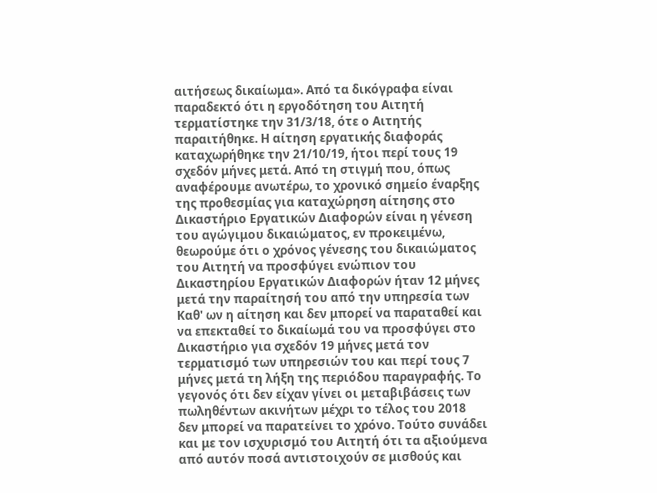αιτήσεως δικαίωμα». Από τα δικόγραφα είναι παραδεκτό ότι η εργοδότηση του Αιτητή τερματίστηκε την 31/3/18, ότε ο Αιτητής παραιτήθηκε. Η αίτηση εργατικής διαφοράς καταχωρήθηκε την 21/10/19, ήτοι περί τους 19 σχεδόν μήνες μετά. Από τη στιγμή που, όπως αναφέρουμε ανωτέρω, το χρονικό σημείο έναρξης της προθεσμίας για καταχώρηση αίτησης στο Δικαστήριο Εργατικών Διαφορών είναι η γένεση του αγώγιμου δικαιώματος, εν προκειμένω, θεωρούμε ότι ο χρόνος γένεσης του δικαιώματος του Αιτητή να προσφύγει ενώπιον του Δικαστηρίου Εργατικών Διαφορών ήταν 12 μήνες μετά την παραίτησή του από την υπηρεσία των Καθ' ων η αίτηση και δεν μπορεί να παραταθεί και να επεκταθεί το δικαίωμά του να προσφύγει στο Δικαστήριο για σχεδόν 19 μήνες μετά τον τερματισμό των υπηρεσιών του και περί τους 7 μήνες μετά τη λήξη της περιόδου παραγραφής. Το γεγονός ότι δεν είχαν γίνει οι μεταβιβάσεις των πωληθέντων ακινήτων μέχρι το τέλος του 2018 δεν μπορεί να παρατείνει το χρόνο. Τούτο συνάδει και με τον ισχυρισμό του Αιτητή ότι τα αξιούμενα από αυτόν ποσά αντιστοιχούν σε μισθούς και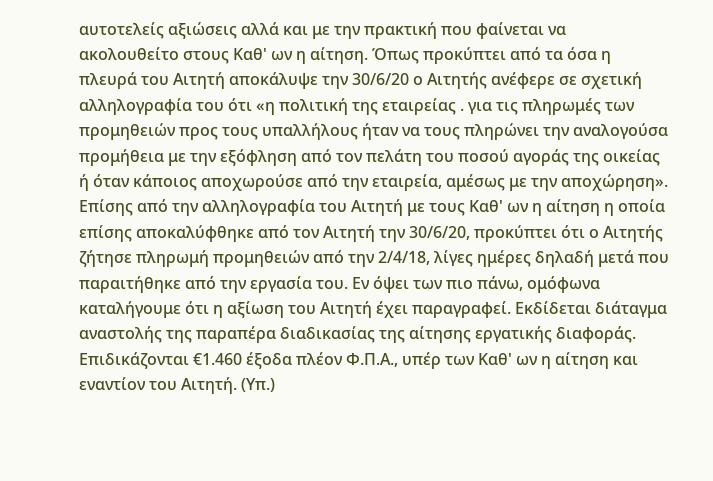αυτοτελείς αξιώσεις αλλά και με την πρακτική που φαίνεται να ακολουθείτο στους Καθ' ων η αίτηση. Όπως προκύπτει από τα όσα η πλευρά του Αιτητή αποκάλυψε την 30/6/20 ο Αιτητής ανέφερε σε σχετική αλληλογραφία του ότι «η πολιτική της εταιρείας . για τις πληρωμές των προμηθειών προς τους υπαλλήλους ήταν να τους πληρώνει την αναλογούσα προμήθεια με την εξόφληση από τον πελάτη του ποσού αγοράς της οικείας ή όταν κάποιος αποχωρούσε από την εταιρεία, αμέσως με την αποχώρηση». Επίσης από την αλληλογραφία του Αιτητή με τους Καθ' ων η αίτηση η οποία επίσης αποκαλύφθηκε από τον Αιτητή την 30/6/20, προκύπτει ότι ο Αιτητής ζήτησε πληρωμή προμηθειών από την 2/4/18, λίγες ημέρες δηλαδή μετά που παραιτήθηκε από την εργασία του. Εν όψει των πιο πάνω, ομόφωνα καταλήγουμε ότι η αξίωση του Αιτητή έχει παραγραφεί. Εκδίδεται διάταγμα αναστολής της παραπέρα διαδικασίας της αίτησης εργατικής διαφοράς. Επιδικάζονται €1.460 έξοδα πλέον Φ.Π.Α., υπέρ των Καθ' ων η αίτηση και εναντίον του Αιτητή. (Υπ.)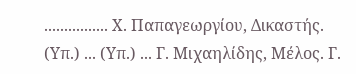................ Χ. Παπαγεωργίου, Δικαστής. (Υπ.) ... (Υπ.) ... Γ. Μιχαηλίδης, Μέλος. Γ.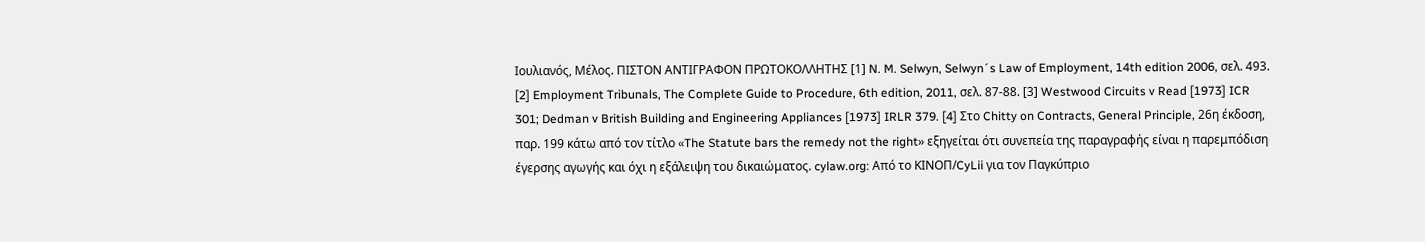Ιουλιανός, Μέλος. ΠΙΣΤΟΝ ΑΝΤΙΓΡΑΦΟΝ ΠΡΩΤΟΚΟΛΛΗΤΗΣ [1] N. M. Selwyn, Selwyn´s Law of Employment, 14th edition 2006, σελ. 493. [2] Employment Tribunals, The Complete Guide to Procedure, 6th edition, 2011, σελ. 87-88. [3] Westwood Circuits v Read [1973] ICR 301; Dedman v British Building and Engineering Appliances [1973] IRLR 379. [4] Στο Chitty on Contracts, General Principle, 26η έκδοση, παρ. 199 κάτω από τον τίτλο «The Statute bars the remedy not the right» εξηγείται ότι συνεπεία της παραγραφής είναι η παρεμπόδιση έγερσης αγωγής και όχι η εξάλειψη του δικαιώματος. cylaw.org: Από το ΚΙΝOΠ/CyLii για τον Παγκύπριο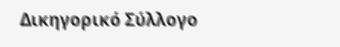Δικηγορικό Σύλλογο